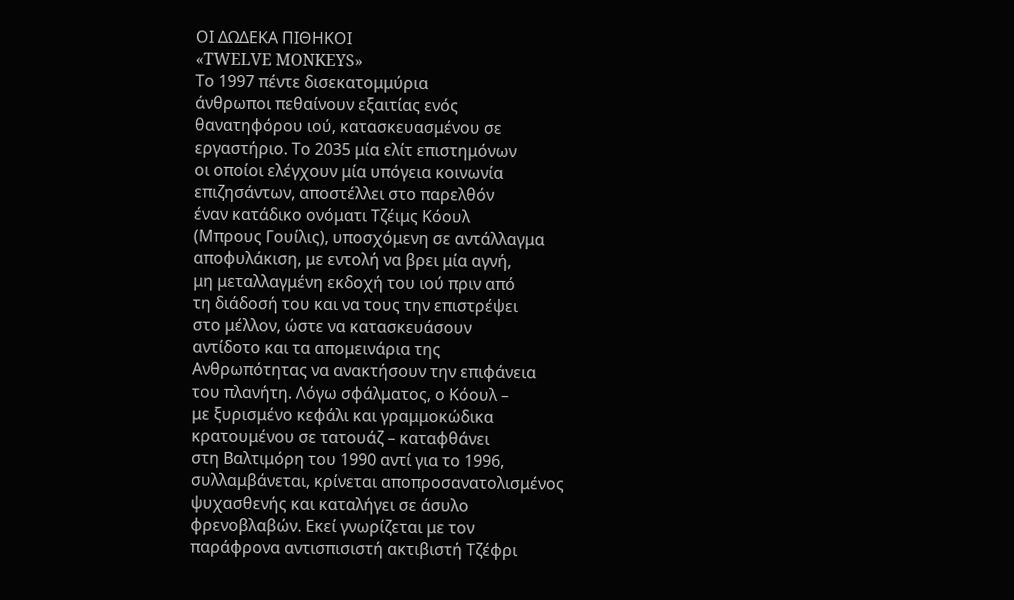ΟΙ ΔΩΔΕΚΑ ΠΙΘΗΚΟΙ
«TWELVE MONKEYS»
Το 1997 πέντε δισεκατομμύρια
άνθρωποι πεθαίνουν εξαιτίας ενός
θανατηφόρου ιού, κατασκευασμένου σε
εργαστήριο. Το 2035 μία ελίτ επιστημόνων
οι οποίοι ελέγχουν μία υπόγεια κοινωνία
επιζησάντων, αποστέλλει στο παρελθόν
έναν κατάδικο ονόματι Τζέιμς Κόουλ
(Μπρους Γουίλις), υποσχόμενη σε αντάλλαγμα
αποφυλάκιση, με εντολή να βρει μία αγνή,
μη μεταλλαγμένη εκδοχή του ιού πριν από
τη διάδοσή του και να τους την επιστρέψει
στο μέλλον, ώστε να κατασκευάσουν
αντίδοτο και τα απομεινάρια της
Ανθρωπότητας να ανακτήσουν την επιφάνεια
του πλανήτη. Λόγω σφάλματος, ο Κόουλ –
με ξυρισμένο κεφάλι και γραμμοκώδικα
κρατουμένου σε τατουάζ – καταφθάνει
στη Βαλτιμόρη του 1990 αντί για το 1996,
συλλαμβάνεται, κρίνεται αποπροσανατολισμένος
ψυχασθενής και καταλήγει σε άσυλο
φρενοβλαβών. Εκεί γνωρίζεται με τον
παράφρονα αντισπισιστή ακτιβιστή Τζέφρι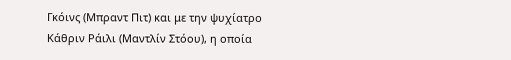Γκόινς (Μπραντ Πιτ) και με την ψυχίατρο
Κάθριν Ράιλι (Μαντλίν Στόου), η οποία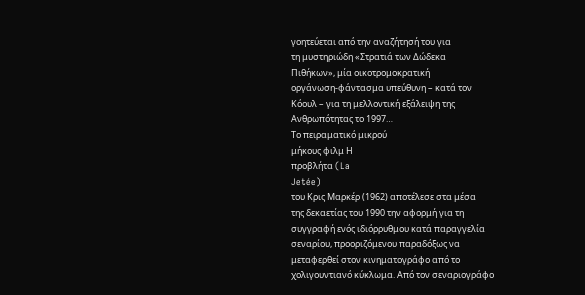γοητεύεται από την αναζήτησή του για
τη μυστηριώδη «Στρατιά των Δώδεκα
Πιθήκων», μία οικοτρομοκρατική
οργάνωση-φάντασμα υπεύθυνη – κατά τον
Κόουλ – για τη μελλοντική εξάλειψη της
Ανθρωπότητας το 1997…
Το πειραματικό μικρού
μήκους φιλμ Η
προβλήτα (La
Jetée)
του Κρις Μαρκέρ (1962) αποτέλεσε στα μέσα
της δεκαετίας του 1990 την αφορμή για τη
συγγραφή ενός ιδιόρρυθμου κατά παραγγελία
σεναρίου, προοριζόμενου παραδόξως να
μεταφερθεί στον κινηματογράφο από το
χολιγουντιανό κύκλωμα. Από τον σεναριογράφο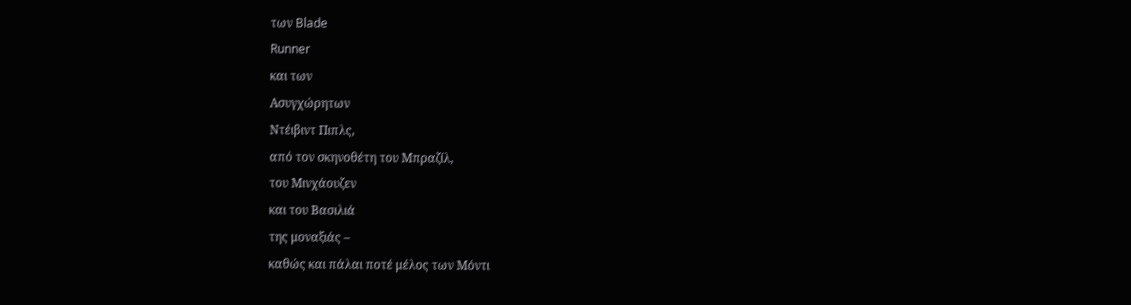των Blade
Runner
και των
Ασυγχώρητων
Ντέιβιντ Πιπλς,
από τον σκηνοθέτη του Μπραζίλ,
του Μινχάουζεν
και του Βασιλιά
της μοναξιάς –
καθώς και πάλαι ποτέ μέλος των Μόντι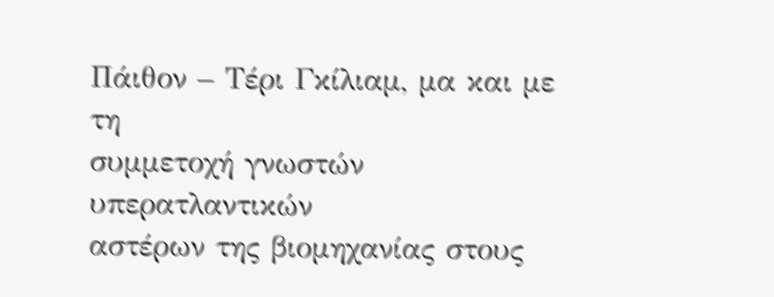Πάιθον – Τέρι Γκίλιαμ, μα και με τη
συμμετοχή γνωστών υπερατλαντικών
αστέρων της βιομηχανίας στους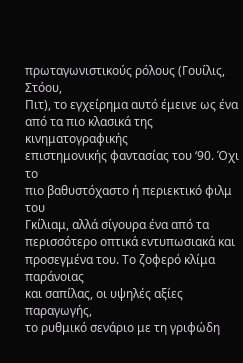πρωταγωνιστικούς ρόλους (Γουίλις, Στόου,
Πιτ), το εγχείρημα αυτό έμεινε ως ένα
από τα πιο κλασικά της κινηματογραφικής
επιστημονικής φαντασίας του ‘90. Όχι το
πιο βαθυστόχαστο ή περιεκτικό φιλμ του
Γκίλιαμ, αλλά σίγουρα ένα από τα
περισσότερο οπτικά εντυπωσιακά και
προσεγμένα του. Το ζοφερό κλίμα παράνοιας
και σαπίλας, οι υψηλές αξίες παραγωγής,
το ρυθμικό σενάριο με τη γριφώδη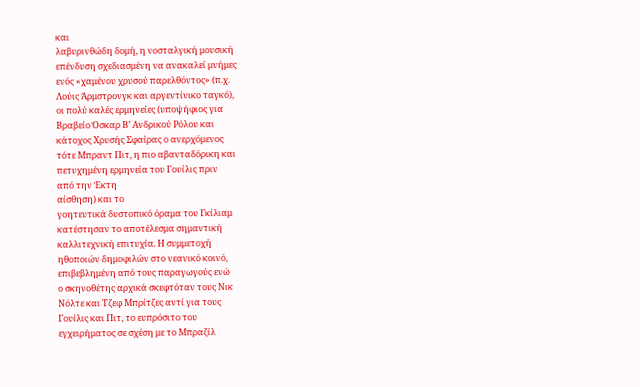και
λαβυρινθώδη δομή, η νοσταλγική μουσική
επένδυση σχεδιασμένη να ανακαλεί μνήμες
ενός «χαμένου χρυσού παρελθόντος» (π.χ.
Λούις Άρμστρονγκ και αργεντίνικο ταγκό),
οι πολύ καλές ερμηνείες (υποψήφιος για
Βραβείο Όσκαρ Β’ Ανδρικού Ρόλου και
κάτοχος Χρυσής Σφαίρας ο ανερχόμενος
τότε Μπραντ Πιτ, η πιο αβανταδόρικη και
πετυχημένη ερμηνεία του Γουίλις πριν
από την Έκτη
αίσθηση) και το
γοητευτικά δυστοπικό όραμα του Γκίλιαμ
κατέστησαν το αποτέλεσμα σημαντική
καλλιτεχνική επιτυχία. Η συμμετοχή
ηθοποιών δημοφιλών στο νεανικό κοινό,
επιβεβλημένη από τους παραγωγούς ενώ
ο σκηνοθέτης αρχικά σκεφτόταν τους Νικ
Νόλτε και Τζεφ Μπρίτζες αντί για τους
Γουίλις και Πιτ, το ευπρόσιτο του
εγχειρήματος σε σχέση με το Μπραζίλ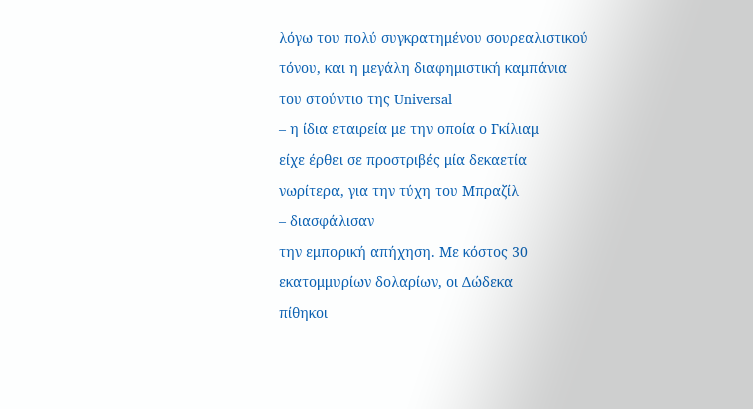λόγω του πολύ συγκρατημένου σουρεαλιστικού
τόνου, και η μεγάλη διαφημιστική καμπάνια
του στούντιο της Universal
– η ίδια εταιρεία με την οποία ο Γκίλιαμ
είχε έρθει σε προστριβές μία δεκαετία
νωρίτερα, για την τύχη του Μπραζίλ
– διασφάλισαν
την εμπορική απήχηση. Με κόστος 30
εκατομμυρίων δολαρίων, οι Δώδεκα
πίθηκοι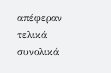απέφεραν
τελικά συνολικά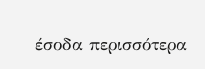έσοδα περισσότερα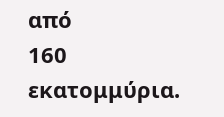από
160 εκατομμύρια.